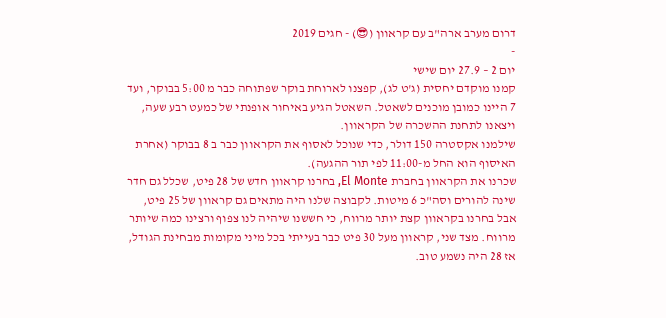דרום מערב ארה"ב עם קראוון (😎) - חגים 2019
-
יום 2 – 27.9 יום שישי
קמנו מוקדם יחסית (ג'ט לג), קפצנו לארוחת בוקר שפתוחה כבר מ 5:00 בבוקר, ועד 7 היינו כמובן מוכנים לשאטל. השאטל הגיע באיחור אופנתי של כמעט רבע שעה, ויצאנו לתחנת ההשכרה של הקראוון.
שילמנו אקסטרה 150 דולר, כדי שנוכל לאסוף את הקראוון כבר ב 8 בבוקר (אחרת האיסוף הוא החל מ-11:00 לפי תור ההגעה).
שכרנו את הקראוון בחברת El Monte, בחרנו קראוון חדש של 28 פיט, שכלל גם חדר שינה להורים וסה"כ 6 מיטות. לקבוצה שלנו היה מתאים גם קראוון של 25 פיט, אבל בחרנו בקראוון קצת יותר מרווח, כי חששנו שיהיה לנו צפוף ורצינו כמה שיותר מרווח. מצד שני, קראוון מעל 30 פיט כבר בעייתי בכל מיני מקומות מבחינת הגודל, אז 28 היה נשמע טוב.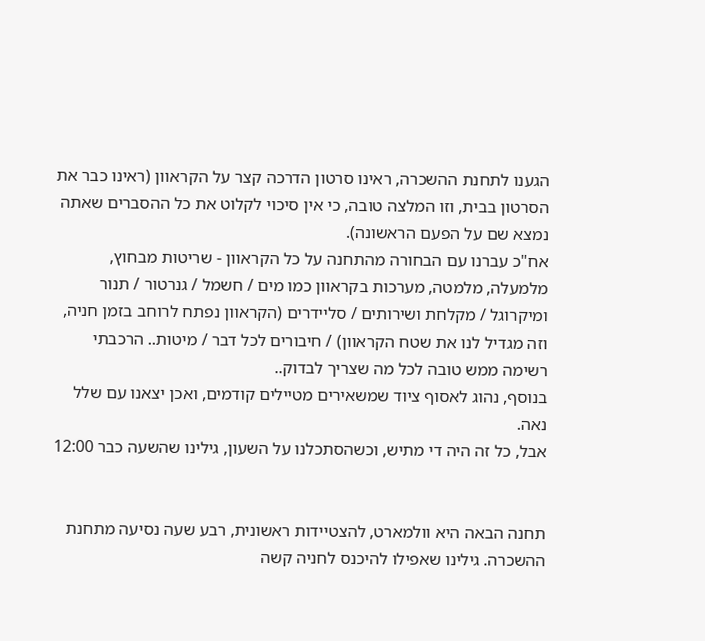הגענו לתחנת ההשכרה, ראינו סרטון הדרכה קצר על הקראוון (ראינו כבר את הסרטון בבית, וזו המלצה טובה, כי אין סיכוי לקלוט את כל ההסברים שאתה נמצא שם על הפעם הראשונה).
אח"כ עברנו עם הבחורה מהתחנה על כל הקראוון - שריטות מבחוץ, מלמעלה, מלמטה, מערכות בקראוון כמו מים / חשמל / גנרטור / תנור ומיקרוגל / מקלחת ושירותים / סליידרים (הקראוון נפתח לרוחב בזמן חניה, וזה מגדיל לנו את שטח הקראוון) / חיבורים לכל דבר / מיטות.. הרכבתי רשימה ממש טובה לכל מה שצריך לבדוק..
בנוסף, נהוג לאסוף ציוד שמשאירים מטיילים קודמים, ואכן יצאנו עם שלל נאה.
אבל, כל זה היה די מתיש, וכשהסתכלנו על השעון, גילינו שהשעה כבר 12:00


תחנה הבאה היא וולמארט, להצטיידות ראשונית, רבע שעה נסיעה מתחנת ההשכרה. גילינו שאפילו להיכנס לחניה קשה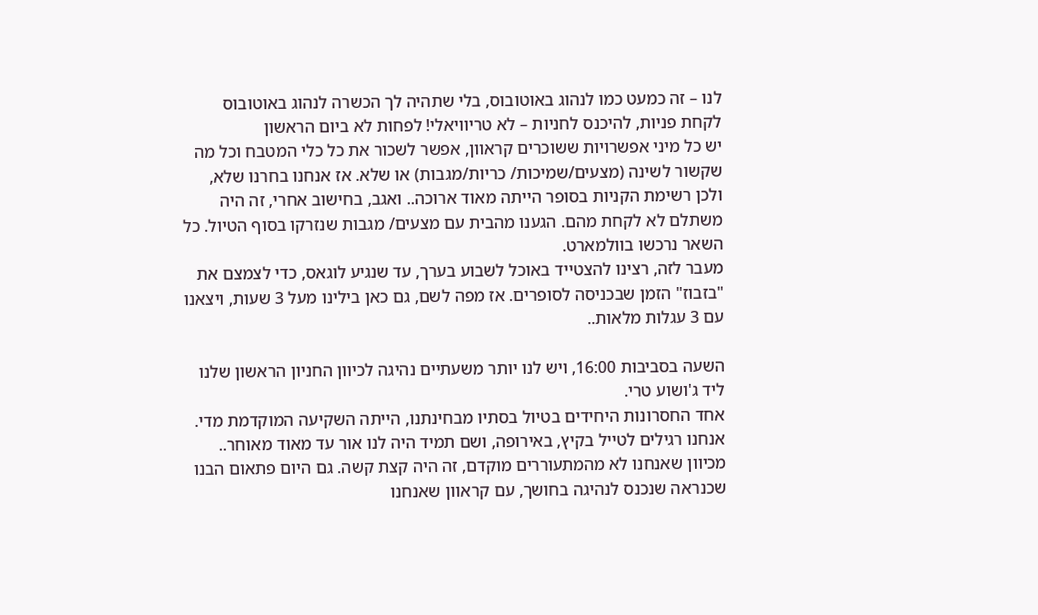לנו – זה כמעט כמו לנהוג באוטובוס, בלי שתהיה לך הכשרה לנהוג באוטובוס
לקחת פניות, להיכנס לחניות – לא טריוויאלי! לפחות לא ביום הראשון
יש כל מיני אפשרויות ששוכרים קראוון, אפשר לשכור את כל כלי המטבח וכל מה שקשור לשינה (מצעים/שמיכות/ כריות/מגבות) או שלא. אז אנחנו בחרנו שלא, ולכן רשימת הקניות בסופר הייתה מאוד ארוכה.. ואגב, בחישוב אחרי, זה היה משתלם לא לקחת מהם. הגענו מהבית עם מצעים/ מגבות שנזרקו בסוף הטיול. כל השאר נרכשו בוולמארט.
מעבר לזה, רצינו להצטייד באוכל לשבוע בערך, עד שנגיע לוגאס, כדי לצמצם את "בזבוז" הזמן שבכניסה לסופרים. אז מפה לשם, גם כאן בילינו מעל 3 שעות, ויצאנו עם 3 עגלות מלאות..

השעה בסביבות 16:00, ויש לנו יותר משעתיים נהיגה לכיוון החניון הראשון שלנו ליד ג'ושוע טרי.
אחד החסרונות היחידים בטיול בסתיו מבחינתנו, הייתה השקיעה המוקדמת מדי. אנחנו רגילים לטייל בקיץ, באירופה, ושם תמיד היה לנו אור עד מאוד מאוחר.. מכיוון שאנחנו לא מהמתעוררים מוקדם, זה היה קצת קשה. גם היום פתאום הבנו שכנראה שנכנס לנהיגה בחושך, עם קראוון שאנחנו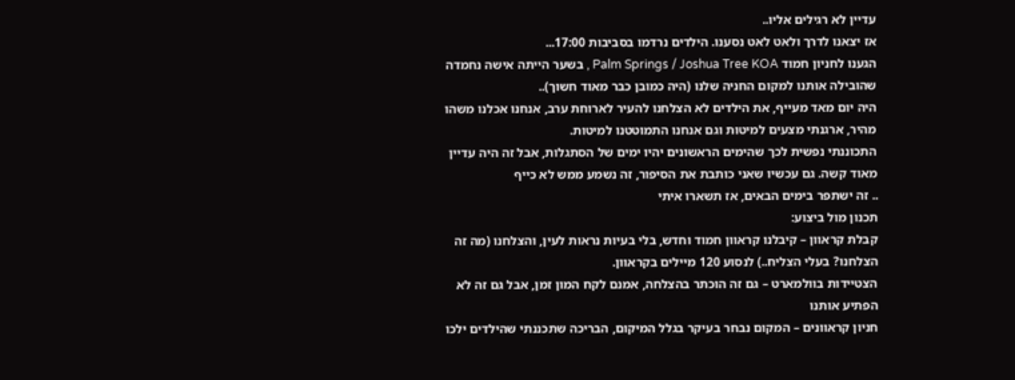עדיין לא רגילים אליו..
אז יצאנו לדרך ולאט לאט נסענו. הילדים נרדמו בסביבות 17:00...
הגענו לחניון חמוד Palm Springs / Joshua Tree KOA , בשער הייתה אישה נחמדה שהובילה אותנו למקום החניה שלנו (היה כמובן כבר מאוד חשוך)..
היה יום מאד מעייף, את הילדים לא הצלחנו להעיר לארוחת ערב, אנחנו אכלנו משהו מהיר, ארגנתי מצעים למיטות וגם אנחנו התמוטטנו למיטות.
התכוננתי נפשית לכך שהימים הראשונים יהיו ימים של הסתגלות, אבל זה היה עדיין מאוד קשה. גם עכשיו שאני כותבת את הסיפור, זה נשמע ממש לא כייף
.. זה ישתפר בימים הבאים, אז תשארו איתי
תכנון מול ביצוע:
קבלת קראוון – קיבלנו קראוון חמוד וחדש, בלי בעיות נראות לעין, והצלחנו (מה זה הצלחנו? בעלי הצליח..) לנסוע 120 מיילים בקראוון.
הצטיידות בוולמארט – גם זה הוכתר בהצלחה, אמנם לקח המון זמן, אבל גם זה לא הפתיע אותנו
חניון קראוונים – המקום נבחר בעיקר בגלל המיקום, הבריכה שתכננתי שהילדים ילכו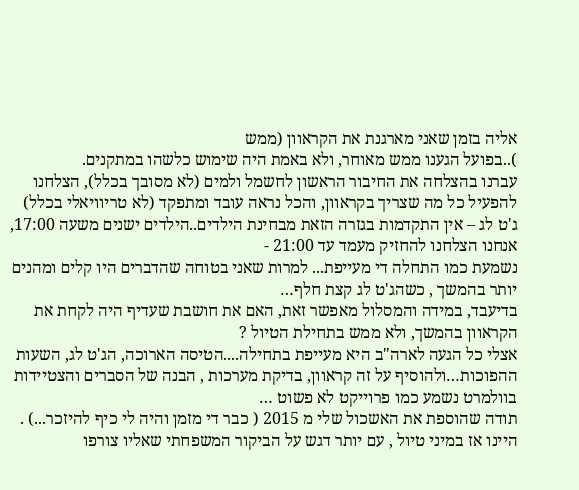אליה בזמן שאני מארגנת את הקראוון (ממש
)..בפועל הגענו ממש מאוחר, ולא באמת היה שימוש כלשהו במתקנים.
עברנו בהצלחה את החיבור הראשון לחשמל ולמים (לא מסובך בכלל), הצלחנו להפעיל כל מה שצריך בקראוון, והכל נראה עובד ומתפקד (לא טריוויאלי בכלל)
ג'ט לג – אין התקדמות בגזרה הזאת מבחינת הילדים..הילדים ישנים משעה 17:00, אנחנו הצלחנו להחזיק מעמד עד 21:00 -
נשמעת כמו התחלה די מעייפת... למרות שאני בטוחה שהדברים היו קלים ומהנים יותר בהמשך , כשהג'ט לג קצת חלף…
בדיעבד, במידה והמסלול מאפשר זאת, האם את חושבת שעדיף היה לקחת את הקראוון בהמשך, ולא ממש בתחילת הטיול ?
אצלי כל הגעה לארה"ב היא מעייפת בתחילה....הטיסה הארוכה, הג'ט לג, השעות ההפוכות…ולהוסיף על זה קראוון, בדיקת מערכות , הבנה של הסברים והצטיידות בוולמרט נשמע כמו פרוייקט לא פשוט …
תודה שהוספת את האשכול שלי מ 2015 ( כבר די מזמן והיה לי כיף להיזכר...) .
היינו אז במיני טיול , עם יותר דגש על הביקור המשפחתי שאליו צורפו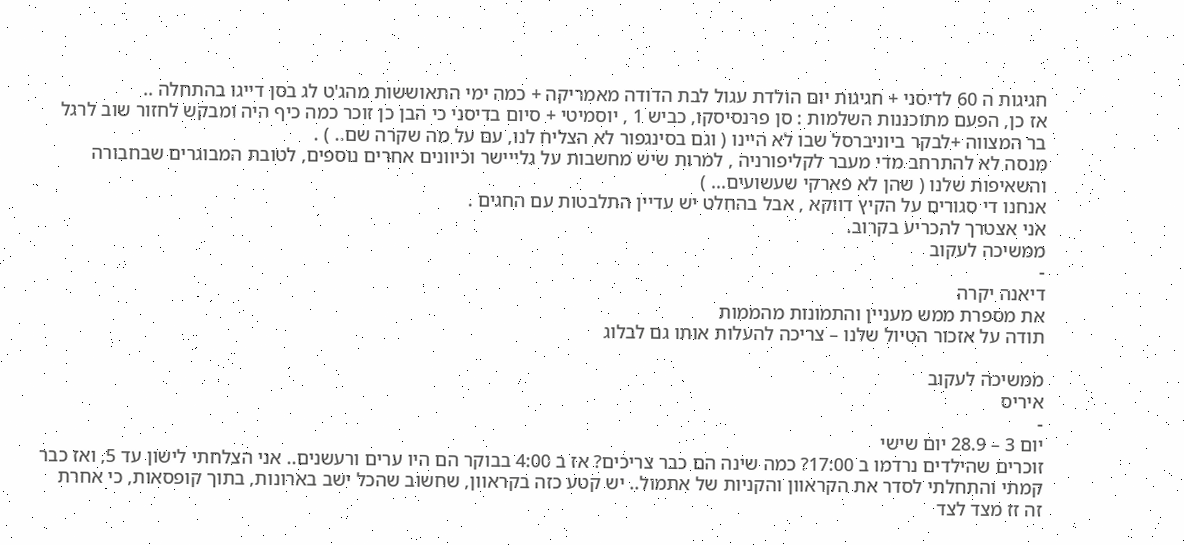חגיגות ה 60 לדיסני + חגיגות יום הולדת עגול לבת הדודה מאמריקה + כמה ימי התאוששות מהג'ט לג בסן דייגו בהתחלה ..
אז כן, הפעם מתוכננות השלמות : סן פרנסיסקו, כביש 1 , יוסמיטי + סיום בדיסני כי הבן כן זוכר כמה כיף היה ומבקש לחזור שוב לרגל בר המצווה +לבקר ביוניברסל שבו לא היינו ( וגם בסינגפור לא הצליח לנו, עם על מה שקרה שם.. ) .
מנסה לא להתרחב מדי מעבר לקליפורניה , למרות שיש מחשבות על גלייישר וכיוונים אחרים נוספים, לטובת המבוגרים שבחבורה והשאיפות שלנו ( שהן לא פארקי שעשועים... )
אנחנו די סגורים על הקיץ דווקא , אבל בהחלט יש עדיין התלבטות עם החגים .
אני אצטרך להכריע בקרוב.
ממשיכה לעקוב
-
דיאנה יקרה
את מספרת ממש מעניין והתמונות מהממות
תודה על אזכור הטיול שלנו – צריכה להעלות אותו גם לבלוג

ממשיכה לעקוב
איריס
-
יום 3 – 28.9 יום שישי
זוכרים שהילדים נרדמו ב 17:00? כמה שינה הם כבר צריכים? אז ב 4:00 בבוקר הם היו ערים ורעשנים.. אני הצלחתי לישון עד 5, ואז כבר קמתי והתחלתי לסדר את הקראוון והקניות של אתמול.. יש קטע כזה בקראוון, שחשוב שהכל ישב בארונות, בתוך קופסאות, כי אחרת זה זז מצד לצד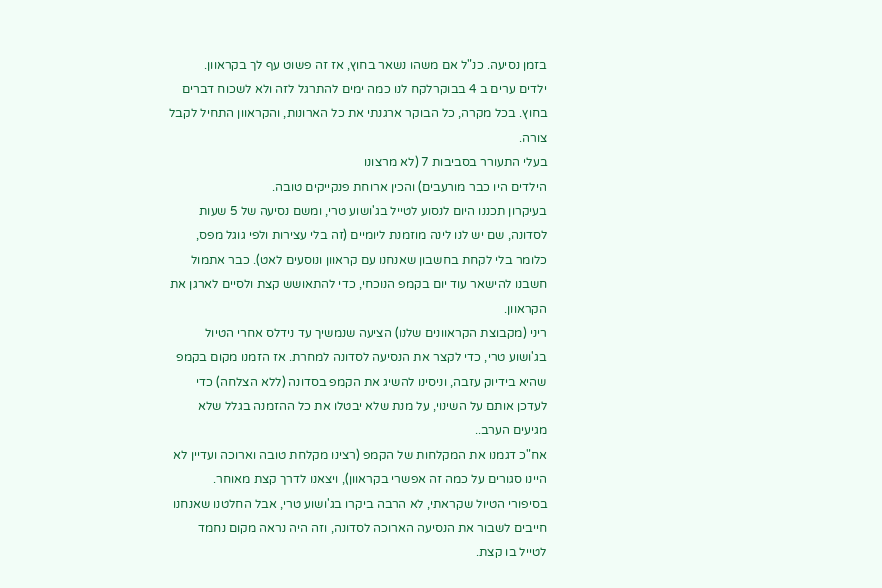בזמן נסיעה. כנ"ל אם משהו נשאר בחוץ, אז זה פשוט עף לך בקראוון.
ילדים ערים ב 4 בבוקרלקח לנו כמה ימים להתרגל לזה ולא לשכוח דברים בחוץ. בכל מקרה, כל הבוקר ארגנתי את כל הארונות, והקראוון התחיל לקבל צורה.
בעלי התעורר בסביבות 7 (לא מרצונו
הילדים היו כבר מורעבים) והכין ארוחת פנקייקים טובה.
בעיקרון תכננו היום לנסוע לטייל בג'ושוע טרי, ומשם נסיעה של 5 שעות לסדונה, שם יש לנו לינה מוזמנת ליומיים (זה בלי עצירות ולפי גוגל מפס, כלומר בלי לקחת בחשבון שאנחנו עם קראוון ונוסעים לאט). כבר אתמול חשבנו להישאר עוד יום בקמפ הנוכחי, כדי להתאושש קצת ולסיים לארגן את הקראוון.
ריני (מקבוצת הקראוונים שלנו) הציעה שנמשיך עד נידלס אחרי הטיול בג'ושוע טרי, כדי לקצר את הנסיעה לסדונה למחרת. אז הזמנו מקום בקמפ שהיא בידיוק עזבה, וניסינו להשיג את הקמפ בסדונה (ללא הצלחה) כדי לעדכן אותם על השינוי, על מנת שלא יבטלו את כל ההזמנה בגלל שלא מגיעים הערב..
אח"כ דגמנו את המקלחות של הקמפ (רצינו מקלחת טובה וארוכה ועדיין לא היינו סגורים על כמה זה אפשרי בקראוון), ויצאנו לדרך קצת מאוחר.
בסיפורי הטיול שקראתי, לא הרבה ביקרו בג'ושוע טרי, אבל החלטנו שאנחנו חייבים לשבור את הנסיעה הארוכה לסדונה, וזה היה נראה מקום נחמד לטייל בו קצת.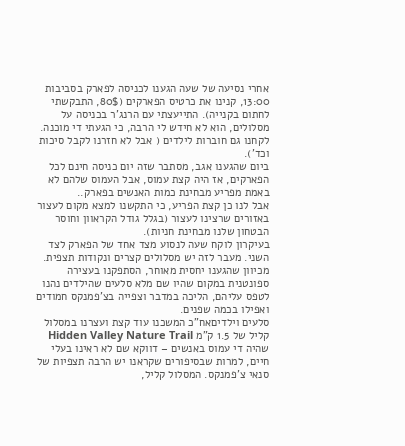אחרי נסיעה של שעה הגענו לכניסה לפארק בסביבות 13:00, קנינו את כרטיס הפארקים (80$, התבקשתי לחתום בקנייה). התייעצתי עם הרנג'ר בכניסה על מסלולים, הוא לא חידש לי הרבה, כי הגעתי די מוכנה. לקחנו גם חוברות לילדים ( אבל לא חזרנו לקבל סיכות וכד').
ביום שהגענו אגב, מסתבר שזה יום כניסה חינם לכל הפארקים, אז היה קצת עמוס, אבל העמוס שלהם לא באמת מפריע מבחינת כמות האנשים בפארק..
אבל לנו כן קצת הפריע, כי התקשנו למצא מקום לעצור באזורים שרצינו לעצור (בגלל גודל הקראוון וחוסר הבטחון שלנו מבחינת חניות).
בעיקרון לוקח שעה לנסוע מצד אחד של הפארק לצד השני. מעבר לזה יש מסלולים קצרים ונקודות תצפית.
מכיוון שהגענו יחסית מאוחר, הסתפקנו בעצירה ספונטנית במקום שהיו שם מלא סלעים שהילדים נהנו לטפס עליהם, הליכה במדבר וצפייה בצ'פמנקס חמודים ואפילו בכמה שפנים.
סלעים וילדיםאח"כ המשכנו עוד קצת ועצרנו במסלול קליל של 1.5 ק"מ Hidden Valley Nature Trail שהיה די עמוס באנשים – דווקא שם לא ראינו בעלי חיים, למרות שבסיפורים שקראנו יש הרבה תצפיות של סנאי צ'פמנקס. המסלול קליל,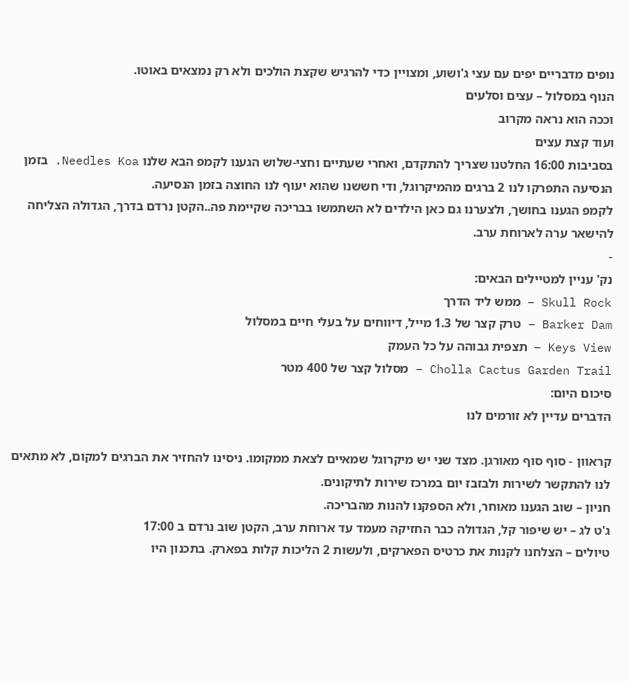נופים מדבריים יפים עם עצי ג'ושוע, ומצויין כדי להרגיש שקצת הולכים ולא רק נמצאים באוטו.
הנוף במסלול – עצים וסלעים
וככה הוא נראה מקרוב
ועוד קצת עצים
בסביבות 16:00 החלטנו שצריך להתקדם, ואחרי שעתיים וחצי-שלוש הגענו לקמפ הבא שלנו Needles Koa. בזמן הנסיעה התפרקו לנו 2 ברגים מהמיקרוגל, ודי חששנו שהוא יעוף לנו החוצה בזמן הנסיעה.
לקמפ הגענו בחושך, ולצערנו גם כאן הילדים לא השתמשו בבריכה שקיימת פה..הקטן נרדם בדרך, הגדולה הצליחה להישאר ערה לארוחת ערב.
-
נק' עניין למטיילים הבאים:
Skull Rock – ממש ליד הדרך
Barker Dam – טרק קצר של 1.3 מייל, דיווחים על בעלי חיים במסלול
Keys View – תצפית גבוהה על כל העמק
Cholla Cactus Garden Trail – מסלול קצר של 400 מטר
סיכום היום:
הדברים עדיין לא זורמים לנו

קראוון - סוף סוף מאורגן. מצד שני יש מיקרוגל שמאיים לצאת ממקומו. ניסינו להחזיר את הברגים למקום, לא מתאים לנו להתקשר לשירות ולבזבז יום במרכז שירות לתיקונים.
חניון – שוב הגענו מאוחר, ולא הספקנו להנות מהבריכה.
ג'ט לג – יש שיפור קל, הגדולה כבר החזיקה מעמד עד ארוחת ערב, הקטן שוב נרדם ב 17:00
טיולים – הצלחנו לקנות את כרטיס הפארקים, ולעשות 2 הליכות קלות בפארק. בתכנון היו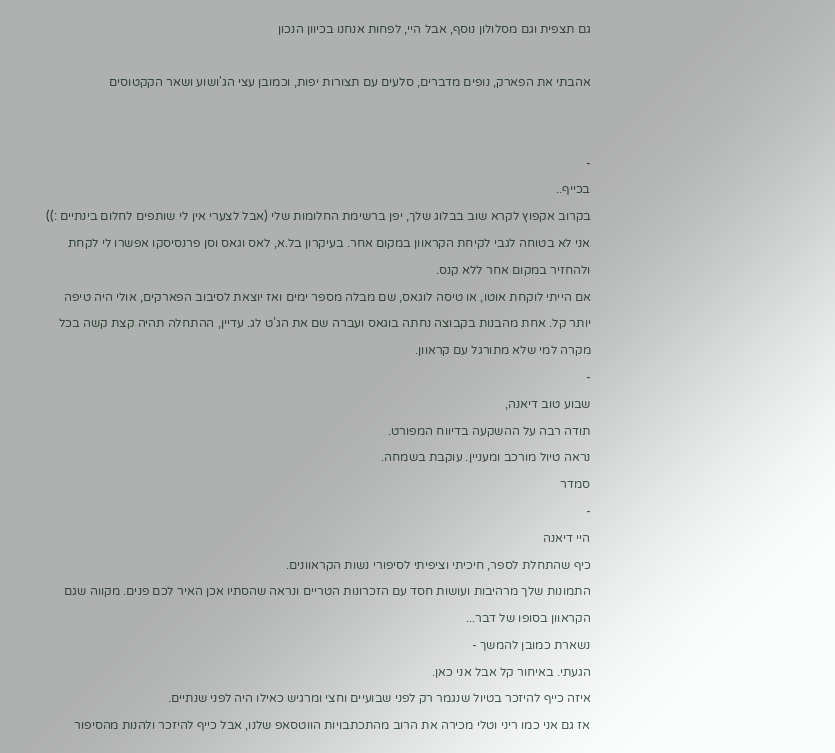גם תצפית וגם מסלולון נוסף, אבל היי, לפחות אנחנו בכיוון הנכון

אהבתי את הפארק, נופים מדברים, סלעים עם תצורות יפות, וכמובן עצי הג'ושוע ושאר הקקטוסים


-
בכייף..
בקרוב אקפוץ לקרא שוב בבלוג שלך, יפן ברשימת החלומות שלי (אבל לצערי אין לי שותפים לחלום בינתיים :))
אני לא בטוחה לגבי לקיחת הקראוון במקום אחר. בעיקרון בל.א, לאס וגאס וסן פרנסיסקו אפשרו לי לקחת ולהחזיר במקום אחר ללא קנס.
אם הייתי לוקחת אוטו, או טיסה לוגאס, שם מבלה מספר ימים ואז יוצאת לסיבוב הפארקים, אולי היה טיפה יותר קל. אחת מהבנות בקבוצה נחתה בוגאס ועברה שם את הג’ט לג. עדיין, ההתחלה תהיה קצת קשה בכל מקרה למי שלא מתורגל עם קראוון.
-
שבוע טוב דיאנה,
תודה רבה על ההשקעה בדיווח המפורט.
נראה טיול מורכב ומעניין. עוקבת בשמחה.
סמדר
-
היי דיאנה
כיף שהתחלת לספר, חיכיתי וציפיתי לסיפורי נשות הקראוונים.
התמונות שלך מרהיבות ועושות חסד עם הזכרונות הטריים ונראה שהסתיו אכן האיר לכם פנים. מקווה שגם הקראוון בסופו של דבר...
נשארת כמובן להמשך -
הגעתי. באיחור קל אבל אני כאן.
איזה כייף להיזכר בטיול שנגמר רק לפני שבועיים וחצי ומרגיש כאילו היה לפני שנתיים.
אז גם אני כמו ריני וטלי מכירה את הרוב מהתכתבויות הווטסאפ שלנו, אבל כייף להיזכר ולהנות מהסיפור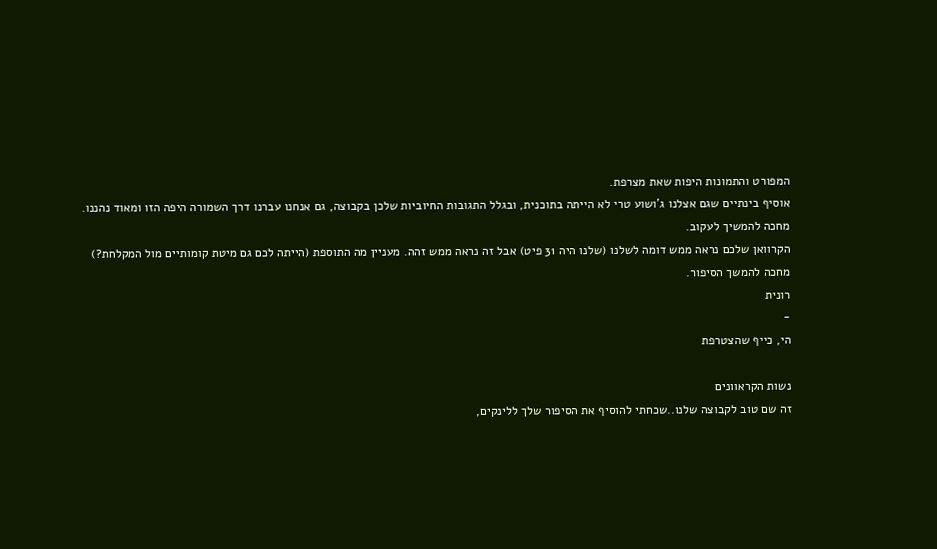המפורט והתמונות היפות שאת מצרפת.
אוסיף בינתיים שגם אצלנו ג’ושוע טרי לא הייתה בתוכנית, ובגלל התגובות החיוביות שלכן בקבוצה, גם אנחנו עברנו דרך השמורה היפה הזו ומאוד נהננו.
מחכה להמשיך לעקוב.
הקרוואן שלכם נראה ממש דומה לשלנו (שלנו היה 31 פיט) אבל זה נראה ממש זהה. מעניין מה התוספת (הייתה לכם גם מיטת קומותיים מול המקלחת?)
מחכה להמשך הסיפור.
רונית
-
הי, כייף שהצטרפת

נשות הקראוונים
זה שם טוב לקבוצה שלנו..שכחתי להוסיף את הסיפור שלך ללינקים,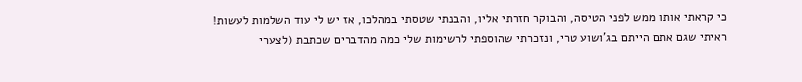כי קראתי אותו ממש לפני הטיסה, והבוקר חזרתי אליו, והבנתי שטסתי במהלכו, אז יש לי עוד השלמות לעשות!
ראיתי שגם אתם הייתם בג’ושוע טרי, ונזכרתי שהוספתי לרשימות שלי כמה מהדברים שכתבת (לצערי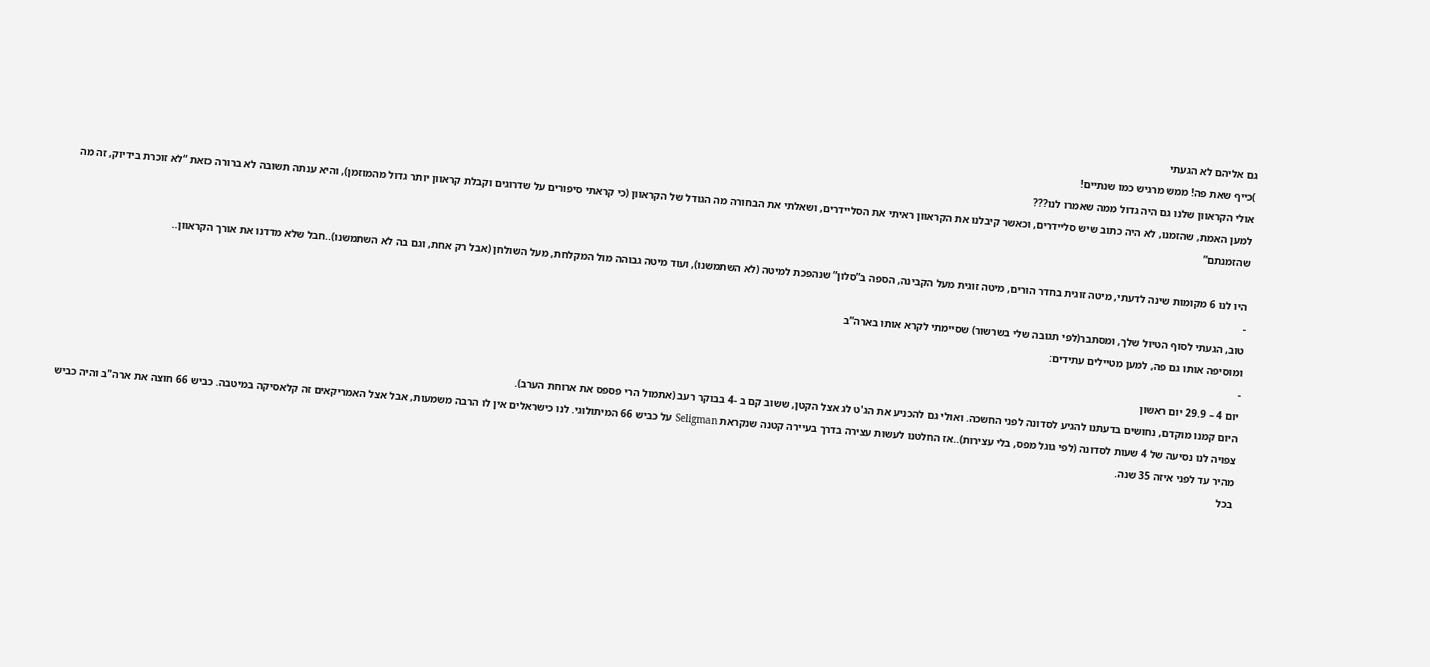גם אליהם לא הגעתי
)כייף שאת פה! ממש מרגיש כמו שנתיים!
אולי הקראוון שלנו גם היה גדול ממה שאמרו לנו???
למען האמת, שהזמנו, לא היה כתוב שיש סליידרים, וכאשר קיבלנו את הקראוון ראיתי את הסליידרים, ושאלתי את הבחורה מה הגודל של הקראוון (כי קראתי סיפורים על שדרוגים וקבלת קראוון יותר גדול מהמוזמן), והיא ענתה תשובה לא ברורה כזאת “לא זוכרת בידיוק, זה מה שהזמנתם”

היו לנו 6 מקומות שינה לדעתי, מיטה זוגית בחדר הורים, מיטה זוגית מעל הקבינה, הספה ב”סלון” שנהפכת למיטה (לא השתמשנו), ועוד מיטה גבוהה מול המקלחת, מעל השולחן (אבל רק אחת, וגם בה לא השתמשנו)..חבל שלא מדדנו את אורך הקראוון..
-
טוב, הגעתי לסוף הטיול שלך, ומסתבר(לפי תגובה שלי בשרשור) שסיימתי לקרא אותו בארה”ב
ומוסיפה אותו גם פה, למען מטיילים עתידים:
-
יום 4 – 29.9 יום ראשון
היום קמנו מוקדם, נחושים בדעתנו להגיע לסדונה לפני החשכה. ואולי גם להכניע את הג'ט לג אצל הקטן, ששוב קם ב -4 בבוקר רעב (אתמול הרי פספס את ארוחת הערב).
צפויה לנו נסיעה של 4 שעות לסדונה (לפי גוגל מפס, בלי עצירות)..אז החלטנו לעשות עצירה בדרך בעיירה קטנה שנקראת Seligman על כביש 66 המיתולוגי. לנו כישראלים אין לו הרבה משמעות, אבל אצל האמריקאים זה קלאסיקה במיטבה. כביש 66 חוצה את ארה"ב והיה כביש מהיר עד לפני איזה 35 שנה.
בכל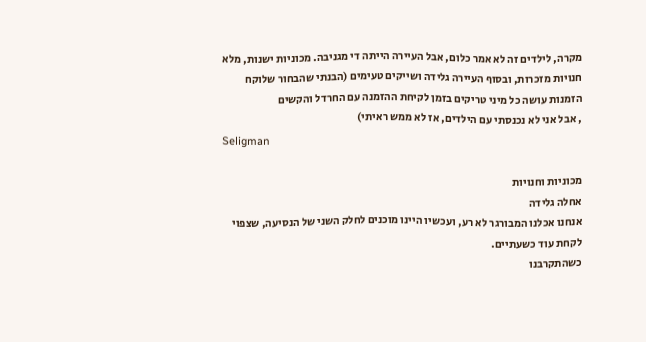מקרה, לילדים זה לא אמר כלום, אבל העיירה הייתה די מגניבה. מכוניות ישנות, מלא חנויות מזכרות, ובסוף העיירה גלידה ושייקים טעימים (הבנתי שהבחור שלוקח הזמנות עושה כל מיני טריקים בזמן לקיחת ההזמנה עם החרדל והקשים
, אבל אני לא נכנסתי עם הילדים, אז לא ממש ראיתי)
Seligman

מכוניות וחנויות
אחלה גלידה
אנחנו אכלנו המבורגר לא רע, ועכשיו היינו מוכנים לחלק השני של הנסיעה, שצפוי לקחת עוד כשעתיים.
כשהתקרבנו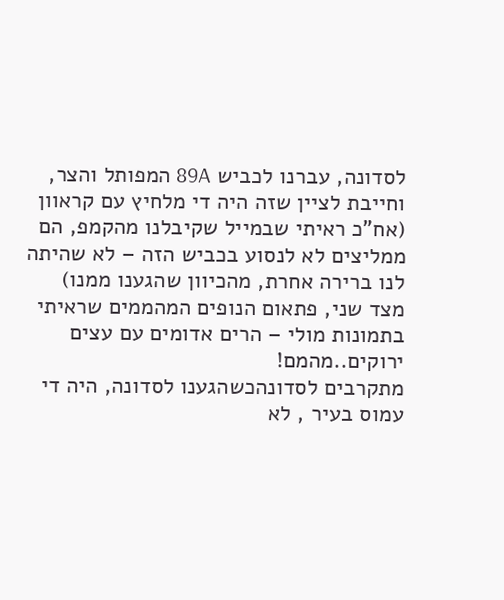לסדונה, עברנו לכביש 89A המפותל והצר, וחייבת לציין שזה היה די מלחיץ עם קראוון (אח”כ ראיתי שבמייל שקיבלנו מהקמפ, הם ממליצים לא לנסוע בכביש הזה – לא שהיתה לנו ברירה אחרת, מהכיוון שהגענו ממנו)
מצד שני, פתאום הנופים המהממים שראיתי בתמונות מולי – הרים אדומים עם עצים ירוקים..מהמם!
מתקרבים לסדונהכשהגענו לסדונה, היה די עמוס בעיר , לא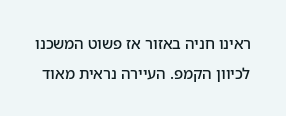ראינו חניה באזור אז פשוט המשכנו לכיוון הקמפ. העיירה נראית מאוד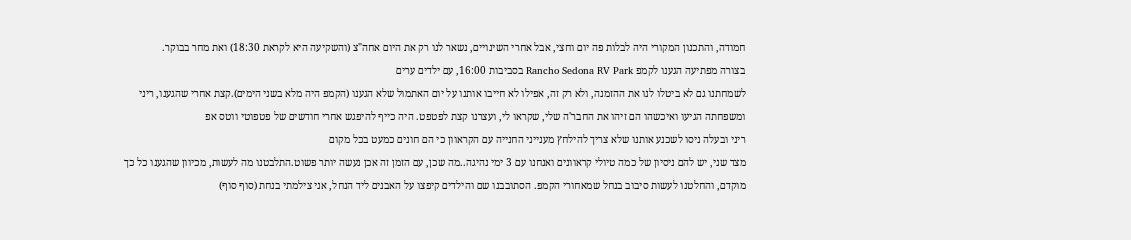חמודה, והתכנון המקורי היה לבלות פה יום וחצי, אבל אחרי השינויים, נשאר לנו רק את היום אחה"צ (והשקיעה היא לקראת 18:30) ואת מחר בבוקר.
בצורה מפתיעה הגענו לקמפ Rancho Sedona RV Park בסביבות 16:00, עם ילדים ערים
לשמחתנו גם לא ביטלו לנו את ההזמנה, ולא רק זה, אפילו לא חייבו אותנו על יום האתמול שלא הגענו (הקמפ היה מלא בשני הימים).קצת אחרי שהגענו, ריני ומשפחתה הגיעו ואיכשהו הם זיהו את החבר'ה שלי, שקראו לי, ועצרנו קצת לפטפט. היה כייף להיפגש אחרי חודשים של פטפוטי ווטס אפ
ריני ובעלה ניסו לשכנע אותנו שלא צריך להילחץ מענייני החנייה עם הקראוון כי הם חונים כמעט בכל מקום
מצד שני, יש להם ניסיון של כמה טיולי קראוונים ואנחנו עם 3 ימי נהיגה..מה שכן, עם הזמן זה אכן נעשה יותר פשוט.התלבטנו מה לעשות, מכיוון שהגענו כל כך מוקדם, והחלטנו לעשות סיבוב בנחל שמאחורי הקמפ. הסתובבנו שם והילדים קיפצו על האבנים ליד הנחל, אני צילמתי בנחת (סוף סוף)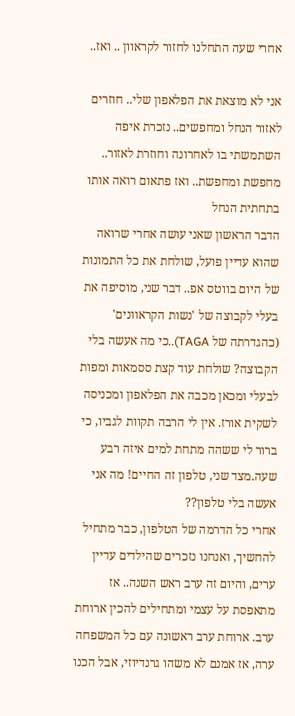אחרי שעה התחלנו לחזור לקראוון .. ואז..

אני לא מוצאת את הפלאפון שלי.. חוזרים לאזור הנחל ומחפשים.. נזכרת איפה השתמשתי בו לאחרונה וחוזרת לאזור.. מחפשת ומחפשת.. ואז פתאום רואה אותו בתחתית הנחל
הדבר הראשון שאני עושה אחרי שרואה שהוא עדיין פועל, שולחת את כל התמונות של היום בווטס אפ.. דבר שני, מוסיפה את בעלי לקבוצה של 'נשות הקראוונים' (כהגדרתה של TAGA)..כי מה אעשה בלי הקבוצה? שולחת עוד קצת ססמאות ומפות לבעלי ומכאן מכבה את הפלאפון ומכניסה לשקית אורז. אין לי הרבה תקוות לגביו, כי ברור לי ששהה מתחת למים איזה רבע שעה.מצד שני, טלפון זה החיים! מה אני אעשה בלי טלפון??
אחרי כל הדרמה של הטלפון, כבר מתחיל להחשיך, ואנחנו נזכרים שהילדים עדיין ערים, והיום זה ערב ראש השנה.. אז מתאפסת על עצמי ומתחילים להכין ארוחת ערב. ארוחת ערב ראשונה עם כל המשפחה ערה, אז אמנם לא משהו גרנדיוזי, אבל הכנו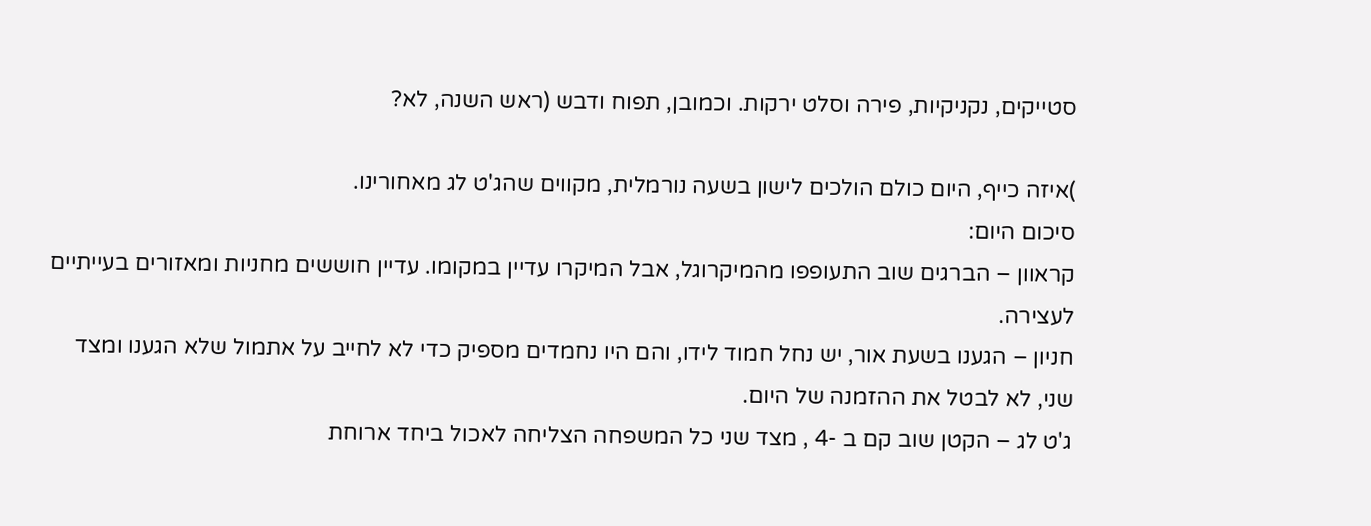סטייקים, נקניקיות, פירה וסלט ירקות. וכמובן, תפוח ודבש (ראש השנה, לא?

)איזה כייף, היום כולם הולכים לישון בשעה נורמלית, מקווים שהג'ט לג מאחורינו.
סיכום היום:
קראוון – הברגים שוב התעופפו מהמיקרוגל, אבל המיקרו עדיין במקומו. עדיין חוששים מחניות ומאזורים בעייתיים לעצירה.
חניון – הגענו בשעת אור, יש נחל חמוד לידו, והם היו נחמדים מספיק כדי לא לחייב על אתמול שלא הגענו ומצד שני, לא לבטל את ההזמנה של היום.
ג'ט לג – הקטן שוב קם ב -4 , מצד שני כל המשפחה הצליחה לאכול ביחד ארוחת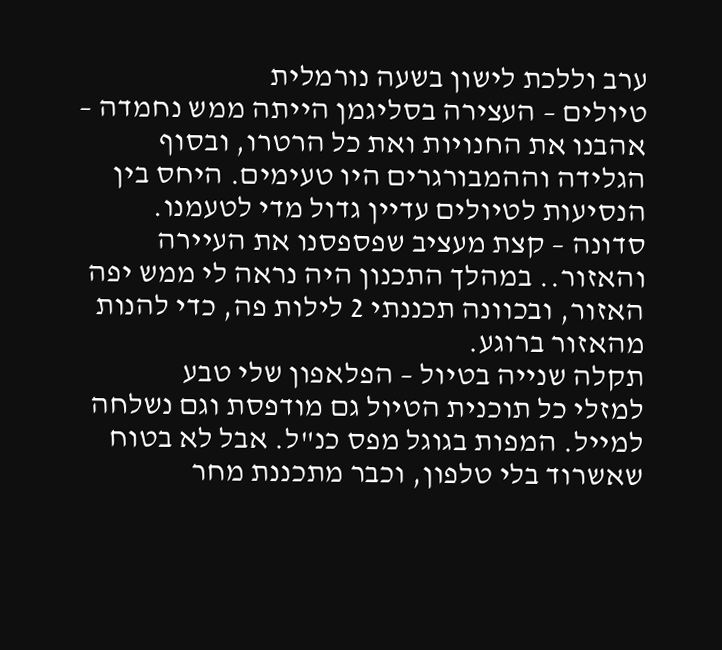ערב וללכת לישון בשעה נורמלית
טיולים – העצירה בסליגמן הייתה ממש נחמדה – אהבנו את החנויות ואת כל הרטרו, ובסוף הגלידה וההמבורגרים היו טעימים. היחס בין הנסיעות לטיולים עדיין גדול מדי לטעמנו.
סדונה – קצת מעציב שפספסנו את העיירה והאזור.. במהלך התכנון היה נראה לי ממש יפה האזור, ובכוונה תכננתי 2 לילות פה, כדי להנות מהאזור ברוגע.
תקלה שנייה בטיול – הפלאפון שלי טבע
למזלי כל תוכנית הטיול גם מודפסת וגם נשלחה למייל. המפות בגוגל מפס כנ"ל. אבל לא בטוח שאשרוד בלי טלפון, וכבר מתכננת מחר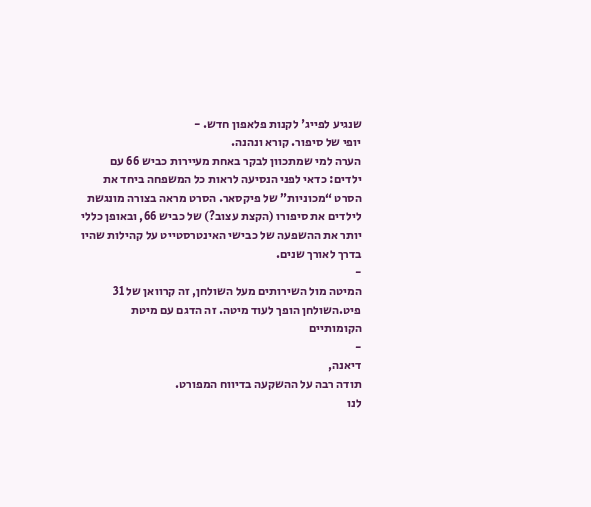שנגיע לפייג' לקנות פלאפון חדש. -
יופי של סיפור. קורא ונהנה.
הערה למי שמתכוון לבקר באחת מעיירות כביש 66 עם ילדים: כדאי לפני הנסיעה לראות כל המשפחה ביחד את הסרט “מכוניות” של פיקסאר. הסרט מראה בצורה מונגשת לילדים את סיפורו (הקצת עצוב?) של כביש 66, ובאופן כללי יותר את ההשפעה של כבישי האינטרסטייט על קהילות שהיו בדרך לאורך שנים.
-
המיטה מול השירותים מעל השולחן, זה קרוואן של 31 פיט.השולחן הופך לעוד מיטה. זה הדגם עם מיטת הקומותיים
-
דיאנה,
תודה רבה על ההשקעה בדיווח המפורט.
לנו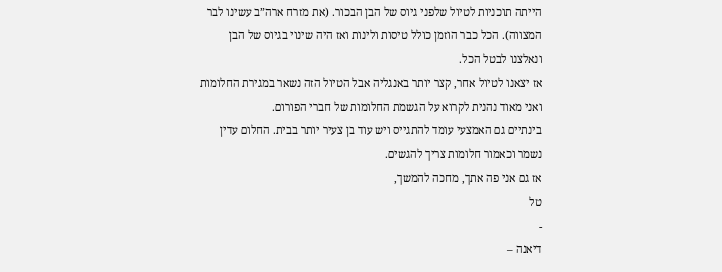הייתה תוכניות לטיול שלפני גיוס של הבן הבכור. (את מזרח ארה”ב עשינו לבר המצווה). הכל כבר הוזמן כולל טיסות ולינות ואז היה שינוי בגיוס של הבן ונאלצנו לבטל הכל.
אז יצאנו לטיול אחר, קצר יותר באנגליה אבל הטיול הזה נשאר במגירת החלומות ואני מאוד נהנית לקרוא על הגשמת החלומות של חברי הפורום.
בינתיים גם האמצעי עומד להתגייס ויש עוד בן צעיר יותר בבית. החלום עדין נשמר וכאמור חלומות צריך להגשים.
אז גם אני פה אתך, מחכה להמשך,
טל
-
דיאנה –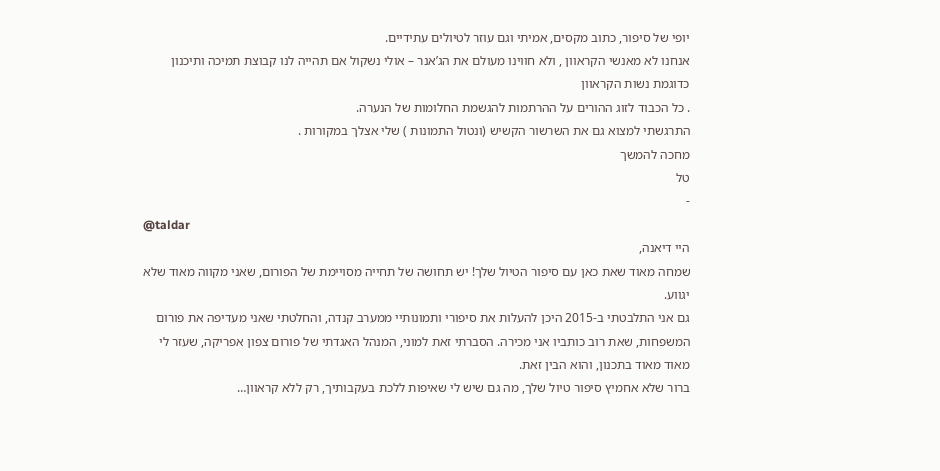יופי של סיפור, כתוב מקסים, אמיתי וגם עוזר לטיולים עתידיים.
אנחנו לא מאנשי הקראוון , ולא חווינו מעולם את הג’אנר – אולי נשקול אם תהייה לנו קבוצת תמיכה ותיכנון כדוגמת נשות הקראוון
. כל הכבוד לזוג ההורים על ההרתמות להגשמת החלומות של הנערה.
התרגשתי למצוא גם את השרשור הקשיש (ונטול התמונות ) שלי אצלך במקורות .
מחכה להמשך
טל
-
@taldar
היי דיאנה,
שמחה מאוד שאת כאן עם סיפור הטיול שלך! יש תחושה של תחייה מסויימת של הפורום, שאני מקווה מאוד שלא יגווע.
גם אני התלבטתי ב-2015 היכן להעלות את סיפורי ותמונותיי ממערב קנדה, והחלטתי שאני מעדיפה את פורום המשפחות, שאת רוב כותביו אני מכירה. הסברתי זאת למוני, המנהל האגדתי של פורום צפון אפריקה, שעזר לי מאוד מאוד בתכנון, והוא הבין זאת.
ברור שלא אחמיץ סיפור טיול שלך, מה גם שיש לי שאיפות ללכת בעקבותיך, רק ללא קראוון…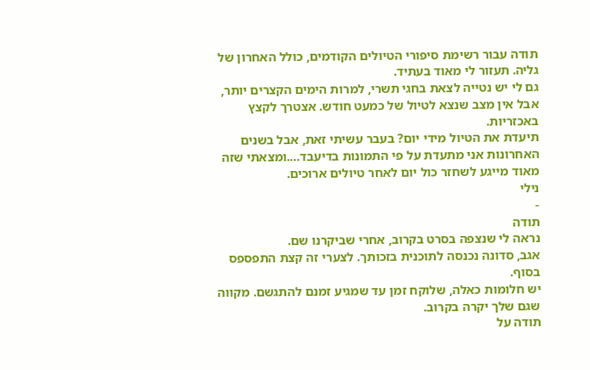תודה עבור רשימת סיפורי הטיולים הקודמים, כולל האחרון של גליה. תעזור לי מאוד בעתיד.
גם לי יש נטייה לצאת בחגי תשרי, למרות הימים הקצרים יותר, אבל אין מצב שנצא לטיול של כמעט חודש. אצטרך לקצץ באכזריות.
תיעדת את הטיול מידי יום? בעבר עשיתי זאת, אבל בשנים האחרונות אני מתעדת על פי התמונות בדיעבד….ומצאתי שזה מאוד מייגע לשחזר כול יום לאחר טיולים ארוכים.
נילי
-
תודה
נראה לי שנצפה בסרט בקרוב, אחרי שביקרנו שם.
אגב, סדונה נכנסה לתוכנית בזכותך. לצערי זה קצת התפספס בסוף.
יש חלומות כאלה, שלוקח זמן עד שמגיע זמנם להתגשם. מקווה שגם שלך יקרה בקרוב.
תודה על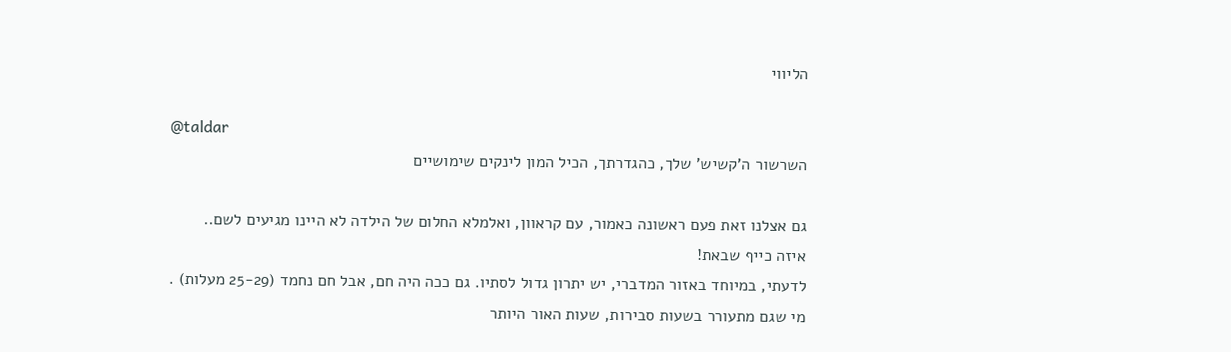הליווי

@taldar
השרשור ה’קשיש’ שלך, כהגדרתך, הכיל המון לינקים שימושיים

גם אצלנו זאת פעם ראשונה כאמור, עם קראוון, ואלמלא החלום של הילדה לא היינו מגיעים לשם..
איזה כייף שבאת!
לדעתי, במיוחד באזור המדברי, יש יתרון גדול לסתיו. גם ככה היה חם, אבל חם נחמד (25-29 מעלות) .
מי שגם מתעורר בשעות סבירות, שעות האור היותר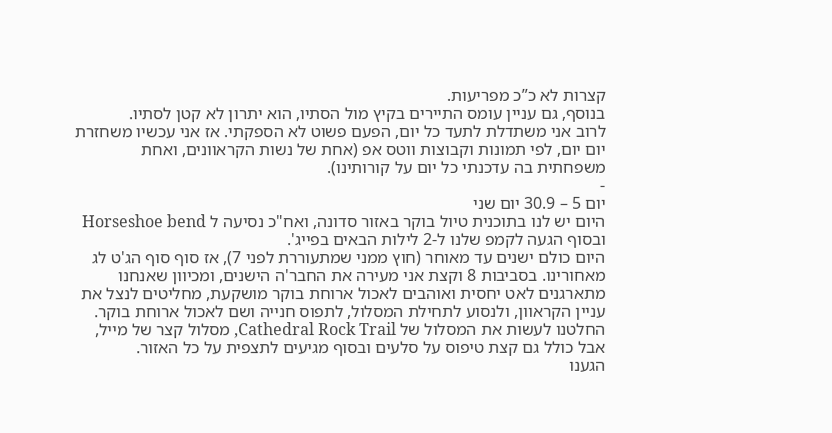קצרות לא כ”כ מפריעות.
בנוסף, גם עניין עומס התיירים בקיץ מול הסתיו, הוא יתרון לא קטן לסתיו.
לרוב אני משתדלת לתעד כל יום, הפעם פשוט לא הספקתי. אז אני עכשיו משחזרת יום יום, לפי תמונות וקבוצות ווטס אפ (אחת של נשות הקראוונים, ואחת משפחתית בה עדכנתי כל יום על קורותינו).
-
יום 5 – 30.9 יום שני
היום יש לנו בתוכנית טיול בוקר באזור סדונה, ואח"כ נסיעה ל Horseshoe bend ובסוף הגעה לקמפ שלנו ל-2 לילות הבאים בפייג'.
היום כולם ישנים עד מאוחר (חוץ ממני שמתעוררת לפני 7), אז סוף סוף הג'ט לג מאחורינו. בסביבות 8 וקצת אני מעירה את החבר'ה הישנים, ומכיוון שאנחנו מתארגנים לאט יחסית ואוהבים לאכול ארוחת בוקר מושקעת, מחליטים לנצל את עניין הקראוון, ולנסוע לתחילת המסלול, לתפוס חנייה ושם לאכול ארוחת בוקר.
החלטנו לעשות את המסלול של Cathedral Rock Trail, מסלול קצר של מייל, אבל כולל גם קצת טיפוס על סלעים ובסוף מגיעים לתצפית על כל האזור.
הגענו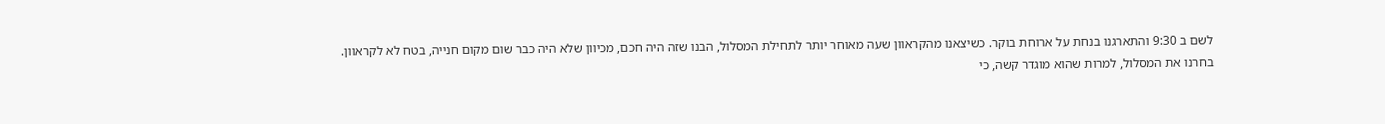לשם ב 9:30 והתארגנו בנחת על ארוחת בוקר. כשיצאנו מהקראוון שעה מאוחר יותר לתחילת המסלול, הבנו שזה היה חכם, מכיוון שלא היה כבר שום מקום חנייה, בטח לא לקראוון.
בחרנו את המסלול, למרות שהוא מוגדר קשה, כי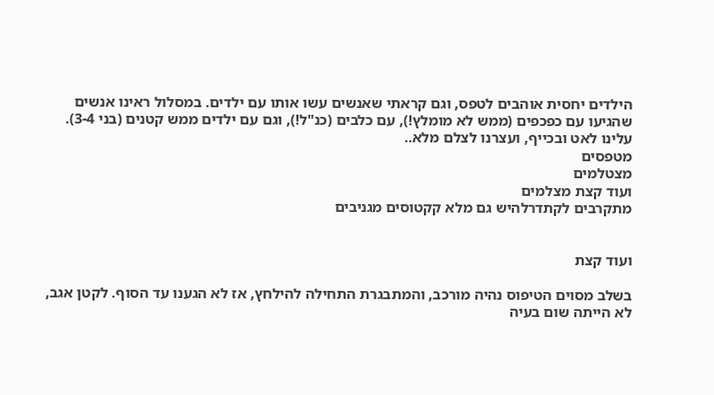הילדים יחסית אוהבים לטפס, וגם קראתי שאנשים עשו אותו עם ילדים. במסלול ראינו אנשים שהגיעו עם כפכפים (ממש לא מומלץ!), עם כלבים (כנ"ל!), וגם עם ילדים ממש קטנים (בני 3-4). עלינו לאט ובכייף, ועצרנו לצלם מלא..
מטפסים
מצטלמים
ועוד קצת מצלמים
מתקרבים לקתדרלהיש גם מלא קקטוסים מגניבים


ועוד קצת

בשלב מסוים הטיפוס נהיה מורכב, והמתבגרת התחילה להילחץ, אז לא הגענו עד הסוף. לקטן אגב, לא הייתה שום בעיה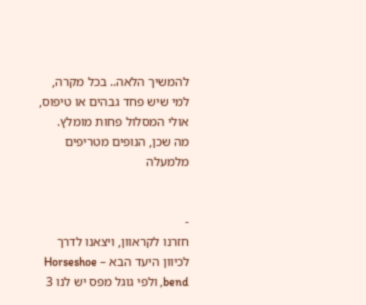להמשיך הלאה.. בכל מקרה, למי שיש פחד גבהים או טיפוס, אולי המסלול פחות מומלץ.
מה שכן, הנופים מטריפים מלמעלה


-
חזרנו לקראוון, ויצאנו לדרך לכיוון היעד הבא – Horseshoe bend, ולפי גוגל מפס יש לנו 3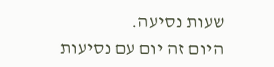שעות נסיעה.
היום זה יום עם נסיעות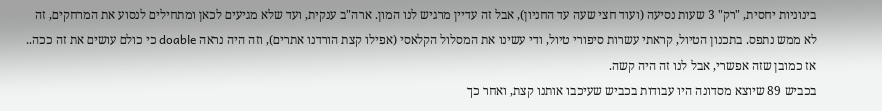בינוניות יחסית, "רק" 3 שעות נסיעה (ועוד חצי שעה עד החניון), אבל זה עדיין מרגיש לנו המון. ארה"ב ענקית, ועד שלא מגיעים לכאן ומתחילים לנסוע את המרחקים, זה לא ממש נתפס. בתכנון הטיול, קראתי עשרות סיפורי טיול, ודי עשינו את המסלול הקלאסי (אפילו קצת הורדנו אתרים), וזה היה נראה doable כי כולם עושים את זה ככה.. אז כמובן שזה אפשרי, אבל לנו זה היה קשה.
בכביש 89 שיוצא מסדונה היו עבודות בכביש שעיכבו אותנו קצת, ואחר כך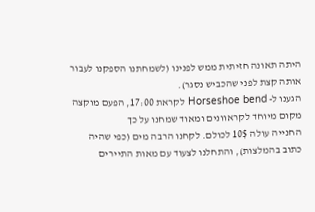היתה תאונה חזיתית ממש לפנינו (לשמחתנו הספקנו לעבור אותה קצת לפני שהכביש נסגר).
הגענו ל- Horseshoe bend לקראת 17:00, הפעם מוקצה מקום מיוחד לקראוונים ומאוד שמחנו על כך
החנייה עולה 10$ לכולם. לקחנו הרבה מים (כפי שהיה כתוב בהמלצות), והתחלנו לצעוד עם מאות התיירים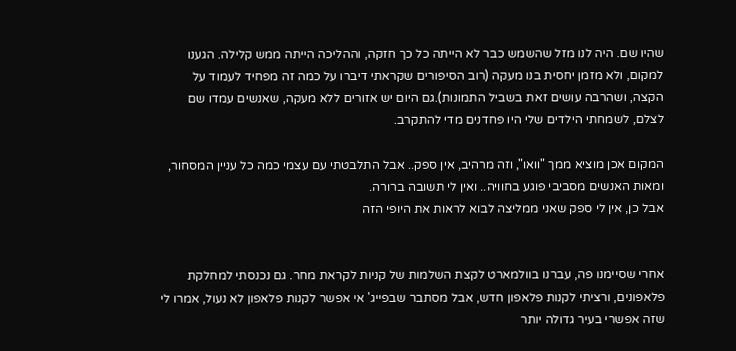שהיו שם. היה לנו מזל שהשמש כבר לא הייתה כל כך חזקה, וההליכה הייתה ממש קלילה. הגענו למקום, ולא מזמן יחסית בנו מעקה (רוב הסיפורים שקראתי דיברו על כמה זה מפחיד לעמוד על הקצה, ושהרבה עושים זאת בשביל התמונות).גם היום יש אזורים ללא מעקה, שאנשים עמדו שם לצלם, לשמחתי הילדים שלי היו פחדנים מדי להתקרב.

המקום אכן מוציא ממך "וואו", וזה מרהיב, אין ספק.. אבל התלבטתי עם עצמי כמה כל עניין המסחור, ומאות האנשים מסביבי פוגע בחוויה.. ואין לי תשובה ברורה.
אבל כן, אין לי ספק שאני ממליצה לבוא לראות את היופי הזה


אחרי שסיימנו פה, עברנו בוולמארט לקצת השלמות של קניות לקראת מחר. גם נכנסתי למחלקת פלאפונים, ורציתי לקנות פלאפון חדש, אבל מסתבר שבפייג' אי אפשר לקנות פלאפון לא נעול, אמרו לי שזה אפשרי בעיר גדולה יותר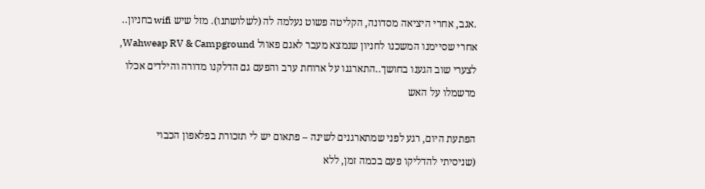.אגב, אחרי היציאה מסדונה, הקליטה פשוט נעלמה לה (לשלושתנו). מזל שיש wifi בחניון..
אחרי שסיימנו המשכנו לחניון שנמצא מעבר לאגם פאוול Wahweap RV & Campground, לצערי שוב הגענו בחושך..התארגנו על ארוחת ערב והפעם גם הדלקנו מדורה והילדים אכלו מרשמלו על האש

הפתעת היום, רגע לפני שמתארגנים לשינה – פתאום יש לי תזכורת בפלאפון הכבוי
(שניסיתי להדליקו פעם בכמה זמן, ללא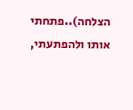הצלחה)..פתחתי אותו ולהפתעתי,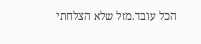הכל עובד.מזל שלא הצלחתי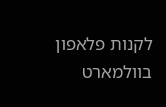לקנות פלאפון בוולמארט